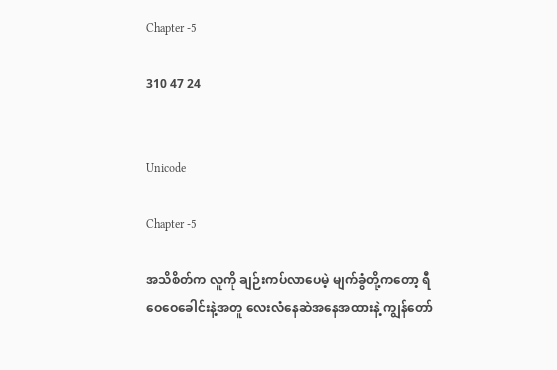Chapter -5

310 47 24


Unicode

Chapter -5

အသိစိတ်က လူကို ချဉ်းကပ်လာပေမဲ့ မျက်ခွံတို့ကတော့ ရီဝေဝေခေါင်းနဲ့အတူ လေးလံနေဆဲအနေအထားနဲ့ ကျွန်တော်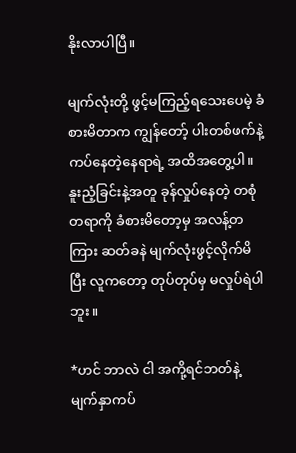နိုးလာပါပြီ။

မျက်လုံးတို့ ဖွင့်မကြည့်ရသေးပေမဲ့ ခံစားမိတာက ကျွန်တော့် ပါးတစ်ဖက်နဲ့ ကပ်နေတဲ့နေရာရဲ့ အထိအတွေ့ပါ။ နူးညံ့ခြင်းနဲ့အတူ ခုန်လှုပ်နေတဲ့ တစုံတရာကို ခံစားမိတော့မှ အလန့်တကြား ဆတ်ခနဲ မျက်လုံးဖွင့်လိုက်မိပြီး လူကတော့ တုပ်တုပ်မှ မလှုပ်ရဲပါဘူး။

*ဟင် ဘာလဲ ငါ အကို့ရင်ဘတ်နဲ့ မျက်နှာကပ်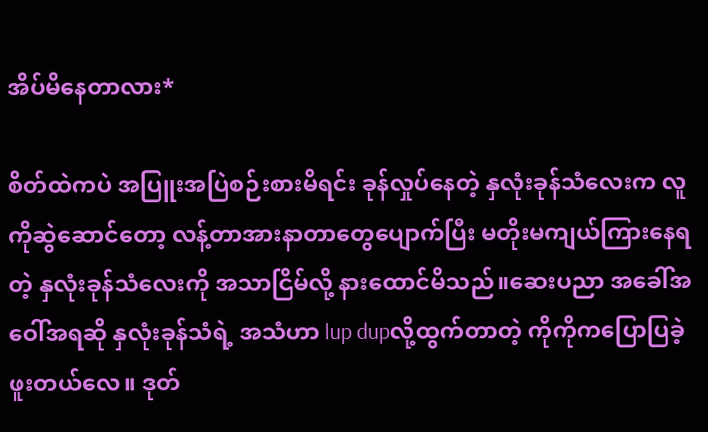အိပ်မိနေတာလား*

စိတ်ထဲကပဲ အပြူးအပြဲစဉ်းစားမိရင်း ခုန်လှုပ်နေတဲ့ နှလုံးခုန်သံလေးက လူကိုဆွဲဆောင်တော့ လန့်တာအားနာတာတွေပျောက်ပြီး မတိုးမကျယ်ကြားနေရတဲ့ နှလုံးခုန်သံလေးကို အသာငြိမ်လို့ နားထောင်မိသည်။ဆေးပညာ အခေါ်အဝေါ်အရဆို နှလုံးခုန်သံရဲ့ အသံဟာ lup dupလို့ထွက်တာတဲ့ ကိုကိုကပြောပြခဲ့ဖူးတယ်လေ။ ဒုတ်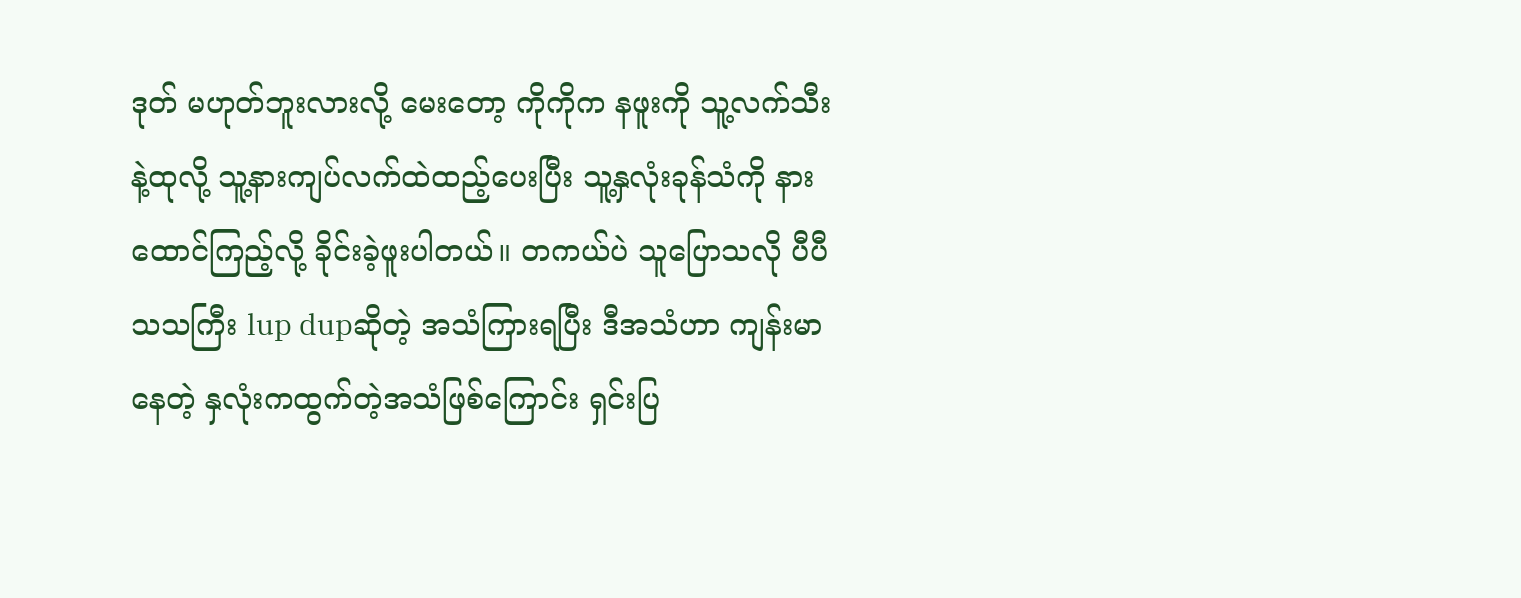ဒုတ် မဟုတ်ဘူးလားလို့ မေးတော့ ကိုကိုက နဖူးကို သူ့လက်သီးနဲ့ထုလို့ သူ့နားကျပ်လက်ထဲထည့်ပေးပြီး သူ့နှလုံးခုန်သံကို နားထောင်ကြည့်လို့ ခိုင်းခဲ့ဖူးပါတယ်။ တကယ်ပဲ သူပြောသလို ပီပီသသကြီး lup dupဆိုတဲ့ အသံကြားရပြီး ဒီအသံဟာ ကျန်းမာနေတဲ့ နှလုံးကထွက်တဲ့အသံဖြစ်ကြောင်း ရှင်းပြ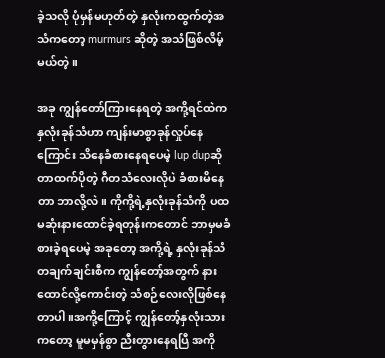ခဲ့သလို ပုံမှန်မဟုတ်တဲ့ နှလုံးကထွက်တဲ့အသံကတော့ murmurs ဆိုတဲ့ အသံဖြစ်လိမ့်မယ်တဲ့။

အခု ကျွန်တော်ကြားနေရတဲ့ အကို့ရင်ထဲက နှလုံးခုန်သံဟာ ကျန်းမာစွာခုန်လှုပ်နေကြောင်း သိနေခံစားနေရပေမဲ့ lup dupဆိုတာထက်ပိုတဲ့ ဂီတသံလေးလိုပဲ ခံစားမိနေတာ ဘာလို့လဲ။ ကိုကို့ရဲ့နှလုံးခုန်သံကို ပထမဆုံးနားထောင်ခဲ့ရတုန်းကတောင် ဘာမှမခံစားခဲ့ရပေမဲ့ အခုတော့ အကို့ရဲ့ နှလုံးခုန်သံ တချက်ချင်းစီက ကျွန်တော့်အတွက် နားထောင်လို့ကောင်းတဲ့ သံစဉ်လေးလိုဖြစ်နေတာပါ။အကို့ကြောင့် ကျွန်တော့်နှလုံးသားကတော့ မူမမှန်စွာ ညီးတွားနေရပြီ အကို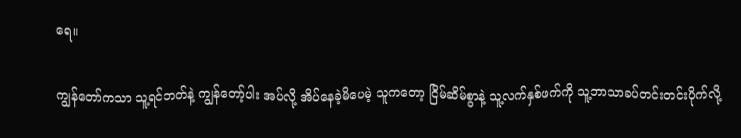ရေ။

ကျွန်တော်ကသာ သူ့ရင်ဘတ်နဲ့ ကျွန်တော့်ပါး အပ်လို့ အိပ်နေခဲ့မိပေမဲ့ သူကတော့ ငြိမ်ဆိမ်စွာနဲ့ သူ့လက်နှစ်ဖက်ကို သူ့ဘာသာခပ်တင်းတင်းပိုက်လို့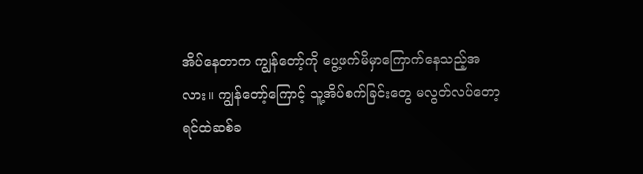အိပ်နေတာက ကျွန်တော့်ကို ပွေ့ဖက်မိမှာကြောက်နေသည့်အလား။ ကျွန်တော့်ကြောင့် သူ့အိပ်စက်ခြင်းတွေ မလွတ်လပ်တော့ ရင်ထဲဆစ်ခ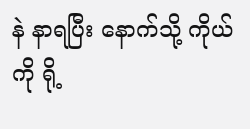နဲ နာရပြီး နောက်သို့ ကိုယ်ကို ရို့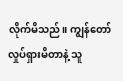လိုက်မိသည်။ ကျွန်တော်လှုပ်ရှားမိတာနဲ့ သူ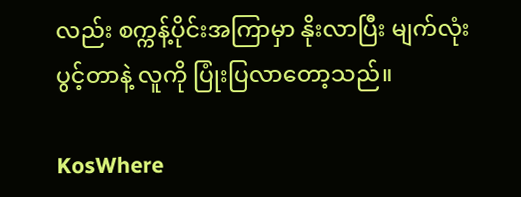လည်း စက္ကန့်ပိုင်းအကြာမှာ နိုးလာပြီး မျက်လုံးပွင့်တာနဲ့ လူကို ပြုံးပြလာတော့သည်။

KosWhere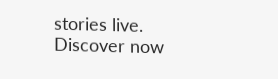stories live. Discover now